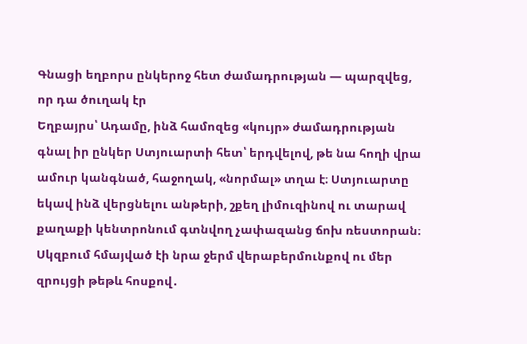Գնացի եղբորս ընկերոջ հետ ժամադրության — պարզվեց, որ դա ծուղակ էր
Եղբայրս՝ Ադամը, ինձ համոզեց «կույր» ժամադրության գնալ իր ընկեր Ստյուարտի հետ՝ երդվելով, թե նա հողի վրա ամուր կանգնած, հաջողակ, «նորմալ» տղա է։ Ստյուարտը եկավ ինձ վերցնելու անթերի, շքեղ լիմուզինով ու տարավ քաղաքի կենտրոնում գտնվող չափազանց ճոխ ռեստորան։ Սկզբում հմայված էի նրա ջերմ վերաբերմունքով ու մեր զրույցի թեթև հոսքով․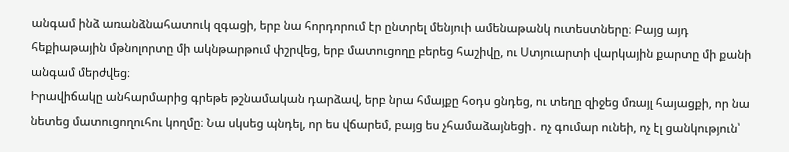անգամ ինձ առանձնահատուկ զգացի, երբ նա հորդորում էր ընտրել մենյուի ամենաթանկ ուտեստները։ Բայց այդ հեքիաթային մթնոլորտը մի ակնթարթում փշրվեց, երբ մատուցողը բերեց հաշիվը, ու Ստյուարտի վարկային քարտը մի քանի անգամ մերժվեց։
Իրավիճակը անհարմարից գրեթե թշնամական դարձավ, երբ նրա հմայքը հօդս ցնդեց, ու տեղը զիջեց մռայլ հայացքի, որ նա նետեց մատուցողուհու կողմը։ Նա սկսեց պնդել, որ ես վճարեմ, բայց ես չհամաձայնեցի․ ոչ գումար ունեի, ոչ էլ ցանկություն՝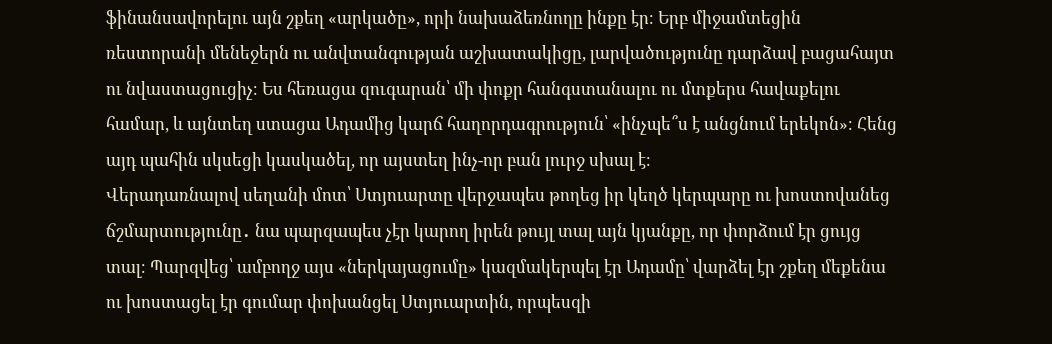ֆինանսավորելու այն շքեղ «արկածը», որի նախաձեռնողը ինքը էր։ Երբ միջամտեցին ռեստորանի մենեջերն ու անվտանգության աշխատակիցը, լարվածությունը դարձավ բացահայտ ու նվաստացուցիչ։ Ես հեռացա զուգարան՝ մի փոքր հանգստանալու ու մտքերս հավաքելու համար, և այնտեղ ստացա Ադամից կարճ հաղորդագրություն՝ «ինչպե՞ս է անցնում երեկոն»։ Հենց այդ պահին սկսեցի կասկածել, որ այստեղ ինչ-որ բան լուրջ սխալ է։
Վերադառնալով սեղանի մոտ՝ Ստյուարտը վերջապես թողեց իր կեղծ կերպարը ու խոստովանեց ճշմարտությունը․ նա պարզապես չէր կարող իրեն թույլ տալ այն կյանքը, որ փորձում էր ցույց տալ։ Պարզվեց՝ ամբողջ այս «ներկայացումը» կազմակերպել էր Ադամը՝ վարձել էր շքեղ մեքենա ու խոստացել էր գումար փոխանցել Ստյուարտին, որպեսզի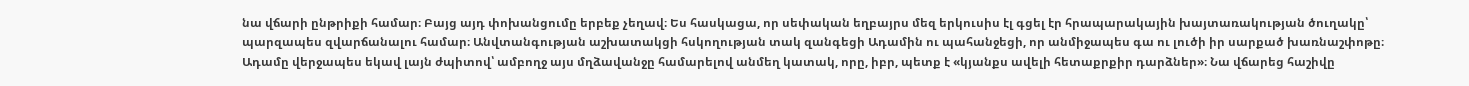նա վճարի ընթրիքի համար։ Բայց այդ փոխանցումը երբեք չեղավ։ Ես հասկացա, որ սեփական եղբայրս մեզ երկուսիս էլ գցել էր հրապարակային խայտառակության ծուղակը՝ պարզապես զվարճանալու համար։ Անվտանգության աշխատակցի հսկողության տակ զանգեցի Ադամին ու պահանջեցի, որ անմիջապես գա ու լուծի իր սարքած խառնաշփոթը։
Ադամը վերջապես եկավ լայն ժպիտով՝ ամբողջ այս մղձավանջը համարելով անմեղ կատակ, որը, իբր, պետք է «կյանքս ավելի հետաքրքիր դարձներ»։ Նա վճարեց հաշիվը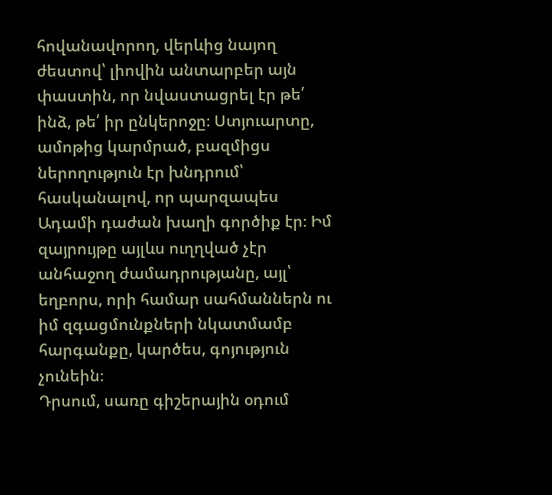հովանավորող, վերևից նայող ժեստով՝ լիովին անտարբեր այն փաստին, որ նվաստացրել էր թե՛ ինձ, թե՛ իր ընկերոջը։ Ստյուարտը, ամոթից կարմրած, բազմիցս ներողություն էր խնդրում՝ հասկանալով, որ պարզապես Ադամի դաժան խաղի գործիք էր։ Իմ զայրույթը այլևս ուղղված չէր անհաջող ժամադրությանը, այլ՝ եղբորս, որի համար սահմաններն ու իմ զգացմունքների նկատմամբ հարգանքը, կարծես, գոյություն չունեին։
Դրսում, սառը գիշերային օդում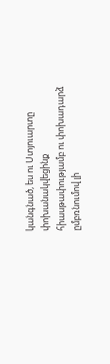կանգնած, ես ու Ստյուարտը փոխանակվեցինք հիասթափությամբ ու փոխադարձ ըմբռնումով լի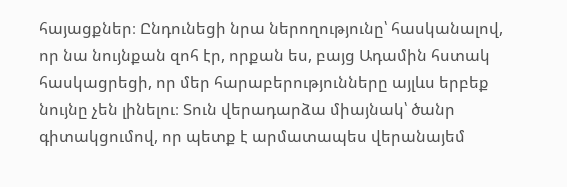հայացքներ։ Ընդունեցի նրա ներողությունը՝ հասկանալով, որ նա նույնքան զոհ էր, որքան ես, բայց Ադամին հստակ հասկացրեցի, որ մեր հարաբերությունները այլևս երբեք նույնը չեն լինելու։ Տուն վերադարձա միայնակ՝ ծանր գիտակցումով, որ պետք է արմատապես վերանայեմ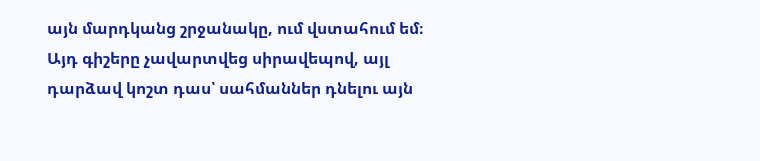այն մարդկանց շրջանակը, ում վստահում եմ։ Այդ գիշերը չավարտվեց սիրավեպով, այլ դարձավ կոշտ դաս՝ սահմաններ դնելու այն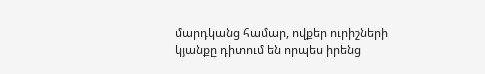մարդկանց համար, ովքեր ուրիշների կյանքը դիտում են որպես իրենց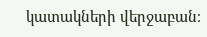կատակների վերջաբան։